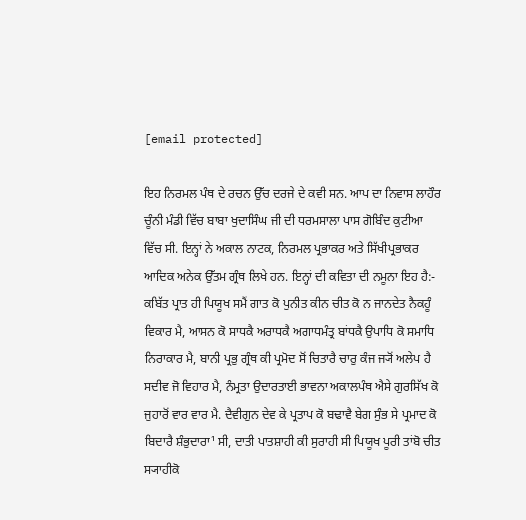[email protected]

ਇਹ ਨਿਰਮਲ ਪੰਥ ਦੇ ਰਚਨ ਉੱਚ ਦਰਜੇ ਦੇ ਕਵੀ ਸਨ. ਆਪ ਦਾ ਨਿਵਾਸ ਲਾਹੌਰ ਚੂੰਨੀ ਮੰਡੀ ਵਿੱਚ ਬਾਬਾ ਖੁਦਾਸਿੰਘ ਜੀ ਦੀ ਧਰਮਸਾਲਾ ਪਾਸ ਗੋਬਿੰਦ ਕੁਟੀਆ ਵਿੱਚ ਸੀ. ਇਨ੍ਹਾਂ ਨੇ ਅਕਾਲ ਨਾਟਕ, ਨਿਰਮਲ ਪ੍ਰਭਾਕਰ ਅਤੇ ਸਿੱਖੀਪ੍ਰਭਾਕਰ ਆਦਿਕ ਅਨੇਕ ਉੱਤਮ ਗ੍ਰੰਥ ਲਿਖੇ ਹਨ. ਇਨ੍ਹਾਂ ਦੀ ਕਵਿਤਾ ਦੀ ਨਮੂਨਾ ਇਹ ਹੈ:- ਕਬਿੱਤ ਪ੍ਰਾਤ ਹੀ ਪਿਯੂਖ ਸਮੈਂ ਗਾਤ ਕੋ ਪੁਨੀਤ ਕੀਨ ਚੀਤ ਕੋ ਨ ਜਾਨਦੇਤ ਨੈਕਹੂੰ ਵਿਕਾਰ ਮੈ, ਆਸਨ ਕੋ ਸਾਧਕੈ ਅਰਾਧਕੈ ਅਗਾਧਮੰਤ੍ਰ ਬਾਂਧਕੈ ਉਪਾਧਿ ਕੋ ਸਮਾਧਿ ਨਿਰਾਕਾਰ ਮੈ, ਬਾਨੀ ਪ੍ਰਭੁ ਗ੍ਰੰਥ ਕੀ ਪ੍ਰਮੋਦ ਸੋਂ ਚਿਤਾਰੈ ਚਾਰੁ ਕੰਜ ਜ੍ਯੋਂ ਅਲੇਪ ਹੈ ਸਦੀਵ ਜੋ ਵਿਹਾਰ ਮੈ, ਨੰਮ੍ਰਤਾ ਉਦਾਰਤਾਈ ਭਾਵਨਾ ਅਕਾਲਪੰਥ ਐਸੇ ਗੁਰਸਿੱਖ ਕੋ ਜੁਹਾਰੋਂ ਵਾਰ ਵਾਰ ਮੈ. ਦੈਵੀਗੁਨ ਦੇਵ ਕੇ ਪ੍ਰਤਾਪ ਕੋ ਬਢਾਵੈ ਬੇਗ ਸੁੰਭ ਸੇ ਪ੍ਰਮਾਦ ਕੋ ਬਿਦਾਰੈ ਸ਼ੰਭੁਦਾਰਾ¹ ਸੀ, ਦਾਤੀ ਪਾਤਸ਼ਾਹੀ ਕੀ ਸੁਰਾਹੀ ਸੀ ਪਿਯੂਖ ਪੂਰੀ ਤਾਂਬੋ ਚੀਤ ਸ੍ਯਾਹੀਕੋ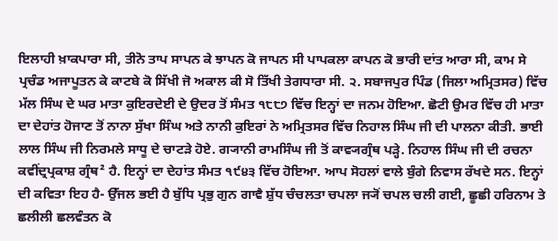ਇਲਾਹੀ ਖ਼ਾਕਪਾਰਾ ਸੀ, ਤੀਨੋ ਤਾਪ ਸਾਪਨ ਕੇ ਝਾਪਨ ਕੋ ਜਾਪਨ ਸੀ ਪਾਪਕਲਾ ਕਾਪਨ ਕੋ ਭਾਰੀ ਦਾਂਤ ਆਰਾ ਸੀ, ਕਾਮ ਸੇ ਪ੍ਰਚੰਡ ਅਜਾਪੂਤਨ ਕੇ ਕਾਟਬੇ ਕੋ ਸਿੱਖੀ ਜੋ ਅਕਾਲ ਕੀ ਸੋ ਤਿੱਖੀ ਤੇਗਧਾਰਾ ਸੀ. ੨. ਸਬਾਜਪੁਰ ਪਿੰਡ (ਜਿਲਾ ਅਮ੍ਰਿਤਸਰ) ਵਿੱਚ ਮੱਲ ਸਿੰਘ ਦੇ ਘਰ ਮਾਤਾ ਕੁਇਰਦੇਈ ਦੇ ਉਦਰ ਤੋਂ ਸੰਮਤ ੧੮੮੭ ਵਿੱਚ ਇਨ੍ਹਾਂ ਦਾ ਜਨਮ ਹੋਇਆ. ਛੋਟੀ ਉਮਰ ਵਿੱਚ ਹੀ ਮਾਤਾ ਦਾ ਦੇਹਾਂਤ ਹੋਜਾਣ ਤੋਂ ਨਾਨਾ ਸੁੱਖਾ ਸਿੰਘ ਅਤੇ ਨਾਨੀ ਕੁਇਰਾਂ ਨੇ ਅਮ੍ਰਿਤਸਰ ਵਿੱਚ ਨਿਹਾਲ ਸਿੰਘ ਜੀ ਦੀ ਪਾਲਨਾ ਕੀਤੀ. ਭਾਈ ਲਾਲ ਸਿੰਘ ਜੀ ਨਿਰਮਲੇ ਸਾਧੂ ਦੇ ਚਾਟੜੇ ਹੋਏ. ਗ੍ਯਾਨੀ ਰਾਮਸਿੰਘ ਜੀ ਤੋਂ ਕਾਵ੍ਯਗ੍ਰੰਥ ਪੜ੍ਹੇ. ਨਿਹਾਲ ਸਿੰਘ ਜੀ ਦੀ ਰਚਨਾ ਕਵੀਂਦ੍ਰਪ੍ਰਕਾਸ਼ ਗ੍ਰੰਥ² ਹੈ. ਇਨ੍ਹਾਂ ਦਾ ਦੇਹਾਂਤ ਸੰਮਤ ੧੯੪੩ ਵਿੱਚ ਹੋਇਆ. ਆਪ ਸੋਹਲਾਂ ਵਾਲੇ ਬੁੰਗੇ ਨਿਵਾਸ ਰੱਖਦੇ ਸਨ. ਇਨ੍ਹਾਂ ਦੀ ਕਵਿਤਾ ਇਹ ਹੈ- ਉੱਜਲ ਭਈ ਹੈ ਬੁੱਧਿ ਪ੍ਰਭੁ ਗੁਨ ਗਾਵੈ ਸ਼ੁੱਧ ਚੰਚਲਤਾ ਚਪਲਾ ਜ੍ਯੋਂ ਚਪਲ ਚਲੀ ਗਈ, ਛੂਛੀ ਹਰਿਨਾਮ ਤੇ ਛਲੀਲੀ ਛਲਵੰਤਨ ਕੋ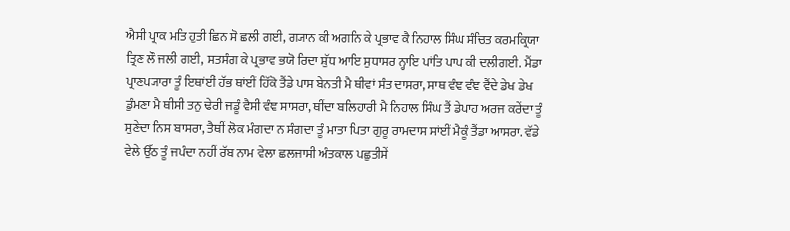ਐਸੀ ਪ੍ਰਾਕ ਮਤਿ ਹੁਤੀ ਛਿਨ ਸੋ ਛਲੀ ਗਈ, ਗ੍ਯਾਨ ਕੀ ਅਗਨਿ ਕੇ ਪ੍ਰਭਾਵ ਕੈ ਨਿਹਾਲ ਸਿੰਘ ਸੰਚਿਤ ਕਰਮਕ੍ਰਿਯਾ ਤ੍ਰਿਣ ਲੌ ਜਲੀ ਗਈ, ਸਤਸੰਗ ਕੇ ਪ੍ਰਭਾਵ ਭਯੋ ਰਿਦਾ ਸ਼ੁੱਧ ਆਇ ਸੁਧਾਸਰ ਨ੍ਹਾਇ ਪਾਂਤਿ ਪਾਪ ਕੀ ਦਲੀਗਈ. ਮੈਂਡਾ ਪ੍ਰਾਣਪ੍ਯਾਰਾ ਤੂੰ ਇਥਾਂਈਂ ਹੱਭ ਥਾਂਈਂ ਹਿੱਕੋ ਤੈਂਡੇ ਪਾਸ ਬੇਨਤੀ ਮੈ ਥੀਵਾਂ ਸੰਤ ਦਾਸਰਾ, ਸਾਥ ਵੰਞ ਵੰਞ ਵੈਂਦੇ ਡੇਖ ਡੇਖ ਡੁੰਮਣਾ ਮੈ ਥੀਸੀ ਤਨੁ ਢੇਰੀ ਜਡੂੰ ਵੈਸੀ ਵੰਞ ਸਾਸਰਾ, ਥੀਂਦਾ ਬਲਿਹਾਰੀ ਮੈ ਨਿਹਾਲ ਸਿੰਘ ਤੈਂ ਡੇਪਾਹ ਅਰਜ ਕਰੇਂਦਾ ਤੂੰ ਸੁਣੇਦਾ ਨਿਸ ਬਾਸਰਾ, ਤੈਥੀਂ ਲੋਕ ਮੰਗਦਾ ਨ ਸੰਗਦਾ ਤੂੰ ਮਾਤਾ ਪਿਤਾ ਗੁਰੂ ਰਾਮਦਾਸ ਸਾਂਈਂ ਮੈਕੂੰ ਤੈਂਡਾ ਆਸਰਾ. ਵੱਡੇ ਵੇਲੇ ਉੱਠ ਤੂੰ ਜਪੰਦਾ ਨਹੀਂ ਰੱਬ ਨਾਮ ਵੇਲਾ ਛਲਜਾਸੀ ਅੰਤਕਾਲ ਪਛੁਤੀਸੇਂ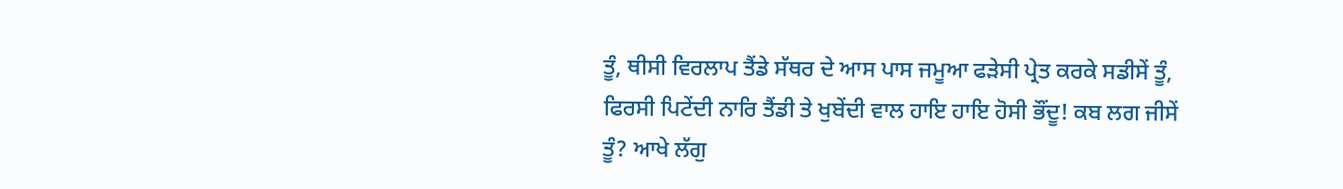ਤੂੰ, ਥੀਸੀ ਵਿਰਲਾਪ ਤੈਂਡੇ ਸੱਥਰ ਦੇ ਆਸ ਪਾਸ ਜਮੂਆ ਫੜੇਸੀ ਪ੍ਰੇਤ ਕਰਕੇ ਸਡੀਸੇਂ ਤੂੰ, ਫਿਰਸੀ ਪਿਟੇਂਦੀ ਨਾਰਿ ਤੈਂਡੀ ਤੇ ਖੁਬੇਂਦੀ ਵਾਲ ਹਾਇ ਹਾਇ ਹੋਸੀ ਭੌਂਦੂ! ਕਬ ਲਗ ਜੀਸੇਂ ਤੂੰ? ਆਖੇ ਲੱਗੁ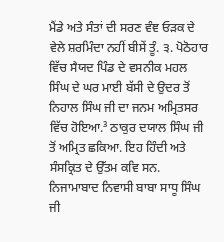ਮੈਂਡੇ ਅਤੇ ਸੰਤਾਂ ਦੀ ਸਰਣ ਵੰਞ ਓੜਕ ਦੇ ਵੇਲੇ ਸ਼ਰਮਿੰਦਾ ਨਹੀਂ ਬੀਸੇਂ ਤੂੰ. ੩. ਪੋਠੋਹਾਰ ਵਿੱਚ ਸੈਯਦ ਪਿੰਡ ਦੇ ਵਸਨੀਕ ਮਹਲ ਸਿੰਘ ਦੇ ਘਰ ਮਾਈ ਬੱਸੀ ਦੇ ਉਦਰ ਤੋਂ ਨਿਹਾਲ ਸਿੰਘ ਜੀ ਦਾ ਜਨਮ ਅਮ੍ਰਿਤਸਰ ਵਿੱਚ ਹੋਇਆ.³ ਠਾਕੁਰ ਦਯਾਲ ਸਿੰਘ ਜੀ ਤੋਂ ਅਮ੍ਰਿਤ ਛਕਿਆ. ਇਹ ਹਿੰਦੀ ਅਤੇ ਸੰਸਕ੍ਰਿਤ ਦੇ ਉੱਤਮ ਕਵਿ ਸਨ. ਨਿਜਾਮਾਬਾਦ ਨਿਵਾਸੀ ਬਾਬਾ ਸਾਧੂ ਸਿੰਘ ਜੀ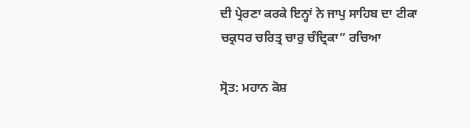ਦੀ ਪ੍ਰੇਰਣਾ ਕਰਕੇ ਇਨ੍ਹਾਂ ਨੇ ਜਾਪੁ ਸਾਹਿਬ ਦਾ ਟੀਕਾ ਚਕ੍ਰਧਰ ਚਰਿਤ੍ਰ ਚਾਰੁ ਚੰਦ੍ਰਿਕਾ” ਰਚਿਆ

ਸ੍ਰੋਤ: ਮਹਾਨ ਕੋਸ਼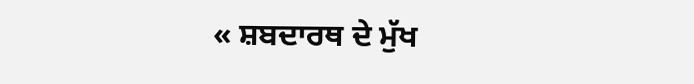« ਸ਼ਬਦਾਰਥ ਦੇ ਮੁੱਖ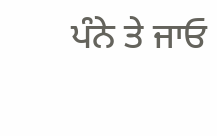ਪੰਨੇ ਤੇ ਜਾਓ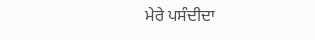ਮੇਰੇ ਪਸੰਦੀਦਾ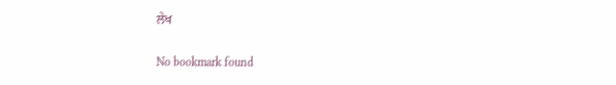ਲੇਖ

No bookmark found